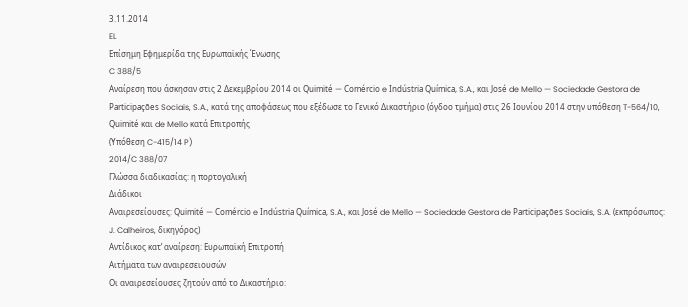3.11.2014
EL
Επίσημη Εφημερίδα της Ευρωπαϊκής Ένωσης
C 388/5
Αναίρεση που άσκησαν στις 2 Δεκεμβρίου 2014 οι Quimité — Comércio e Indústria Química, S.A., και José de Mello — Sociedade Gestora de Participações Sociais, S.A., κατά της αποφάσεως που εξέδωσε το Γενικό Δικαστήριο (όγδοο τμήμα) στις 26 Ιουνίου 2014 στην υπόθεση T-564/10, Quimité και de Mello κατά Επιτροπής
(Υπόθεση C-415/14 P)
2014/C 388/07
Γλώσσα διαδικασίας: η πορτογαλική
Διάδικοι
Αναιρεσείουσες: Quimité — Comércio e Indústria Química, S.A., και José de Mello — Sociedade Gestora de Participações Sociais, S.A. (εκπρόσωπος: J. Calheiros, δικηγόρος)
Αντίδικος κατ’ αναίρεση: Ευρωπαϊκή Επιτροπή
Αιτήματα των αναιρεσειουσών
Οι αναιρεσείουσες ζητούν από το Δικαστήριο: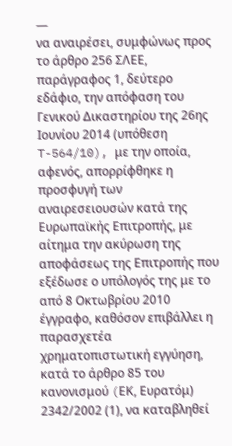—
να αναιρέσει, συμφώνως προς το άρθρο 256 ΣΛΕΕ, παράγραφος 1, δεύτερο εδάφιο, την απόφαση του Γενικού Δικαστηρίου της 26ης Ιουνίου 2014 (υπόθεση T-564/10), με την οποία, αφενός, απορρίφθηκε η προσφυγή των αναιρεσειουσών κατά της Ευρωπαϊκής Επιτροπής, με αίτημα την ακύρωση της αποφάσεως της Επιτροπής που εξέδωσε ο υπόλογός της με το από 8 Οκτωβρίου 2010 έγγραφο, καθόσον επιβάλλει η παρασχετέα χρηματοπιστωτική εγγύηση, κατά το άρθρο 85 του κανονισμού (EΚ, Ευρατόμ) 2342/2002 (1), να καταβληθεί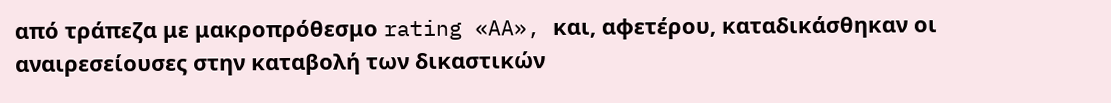από τράπεζα με μακροπρόθεσμο rating «AA», και, αφετέρου, καταδικάσθηκαν οι αναιρεσείουσες στην καταβολή των δικαστικών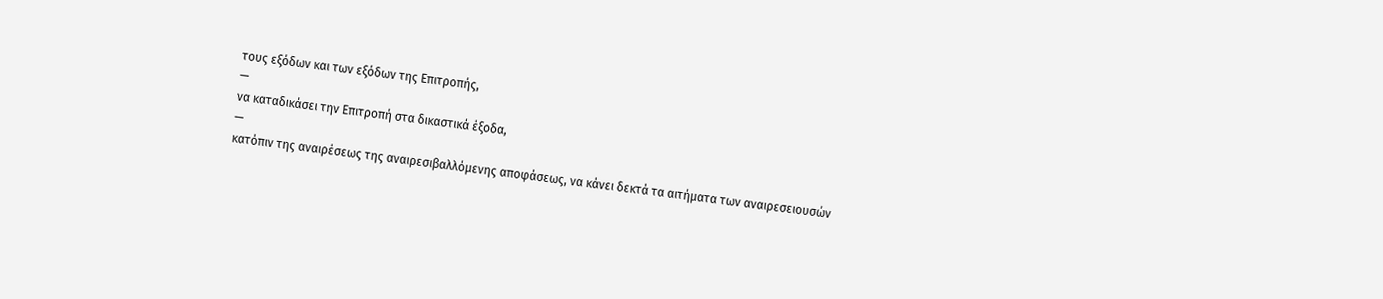τους εξόδων και των εξόδων της Επιτροπής,
—
να καταδικάσει την Επιτροπή στα δικαστικά έξοδα,
—
κατόπιν της αναιρέσεως της αναιρεσιβαλλόμενης αποφάσεως, να κάνει δεκτά τα αιτήματα των αναιρεσειουσών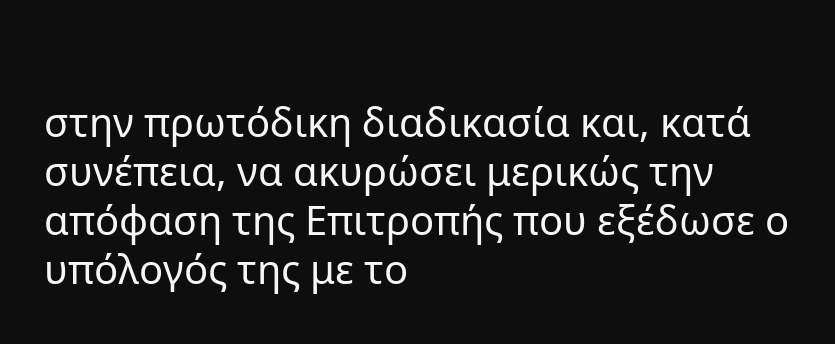στην πρωτόδικη διαδικασία και, κατά συνέπεια, να ακυρώσει μερικώς την απόφαση της Επιτροπής που εξέδωσε ο υπόλογός της με το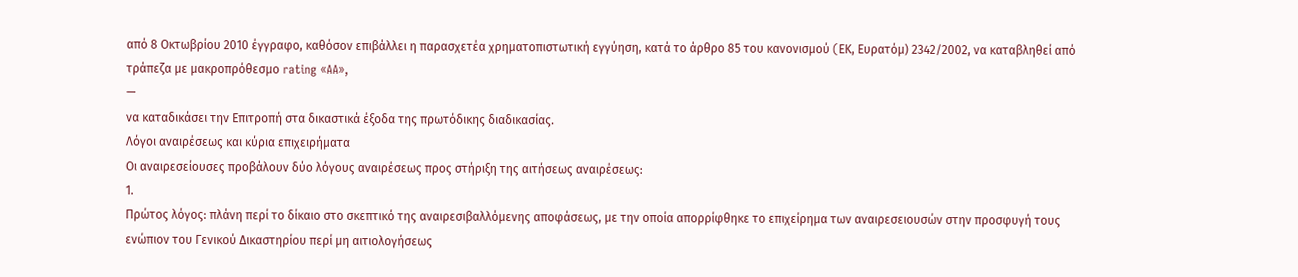από 8 Οκτωβρίου 2010 έγγραφο, καθόσον επιβάλλει η παρασχετέα χρηματοπιστωτική εγγύηση, κατά το άρθρο 85 του κανονισμού (EΚ, Ευρατόμ) 2342/2002, να καταβληθεί από τράπεζα με μακροπρόθεσμο rating «AA»,
—
να καταδικάσει την Επιτροπή στα δικαστικά έξοδα της πρωτόδικης διαδικασίας.
Λόγοι αναιρέσεως και κύρια επιχειρήματα
Οι αναιρεσείουσες προβάλουν δύο λόγους αναιρέσεως προς στήριξη της αιτήσεως αναιρέσεως:
1.
Πρώτος λόγος: πλάνη περί το δίκαιο στο σκεπτικό της αναιρεσιβαλλόμενης αποφάσεως, με την οποία απορρίφθηκε το επιχείρημα των αναιρεσειουσών στην προσφυγή τους ενώπιον του Γενικού Δικαστηρίου περί μη αιτιολογήσεως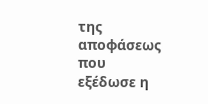της αποφάσεως που εξέδωσε η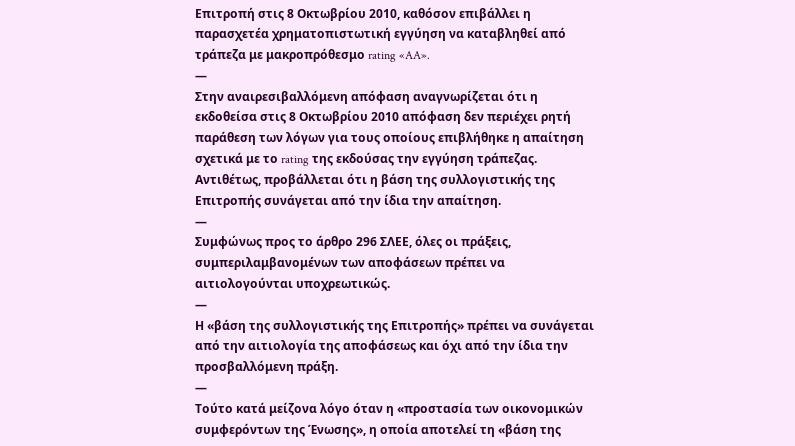Επιτροπή στις 8 Οκτωβρίου 2010, καθόσον επιβάλλει η παρασχετέα χρηματοπιστωτική εγγύηση να καταβληθεί από τράπεζα με μακροπρόθεσμο rating «AA».
—
Στην αναιρεσιβαλλόμενη απόφαση αναγνωρίζεται ότι η εκδοθείσα στις 8 Οκτωβρίου 2010 απόφαση δεν περιέχει ρητή παράθεση των λόγων για τους οποίους επιβλήθηκε η απαίτηση σχετικά με το rating της εκδούσας την εγγύηση τράπεζας. Αντιθέτως, προβάλλεται ότι η βάση της συλλογιστικής της Επιτροπής συνάγεται από την ίδια την απαίτηση.
—
Συμφώνως προς το άρθρο 296 ΣΛΕΕ, όλες οι πράξεις, συμπεριλαμβανομένων των αποφάσεων πρέπει να αιτιολογούνται υποχρεωτικώς.
—
Η «βάση της συλλογιστικής της Επιτροπής» πρέπει να συνάγεται από την αιτιολογία της αποφάσεως και όχι από την ίδια την προσβαλλόμενη πράξη.
—
Τούτο κατά μείζονα λόγο όταν η «προστασία των οικονομικών συμφερόντων της Ένωσης», η οποία αποτελεί τη «βάση της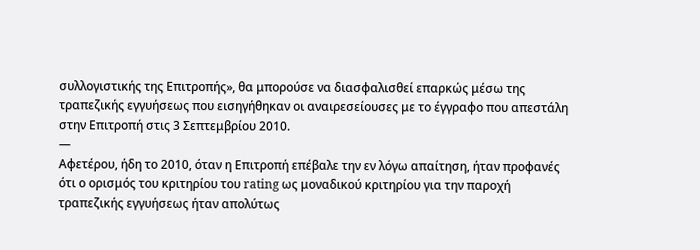συλλογιστικής της Επιτροπής», θα μπορούσε να διασφαλισθεί επαρκώς μέσω της τραπεζικής εγγυήσεως που εισηγήθηκαν οι αναιρεσείουσες με το έγγραφο που απεστάλη στην Επιτροπή στις 3 Σεπτεμβρίου 2010.
—
Αφετέρου, ήδη το 2010, όταν η Επιτροπή επέβαλε την εν λόγω απαίτηση, ήταν προφανές ότι ο ορισμός του κριτηρίου του rating ως μοναδικού κριτηρίου για την παροχή τραπεζικής εγγυήσεως ήταν απολύτως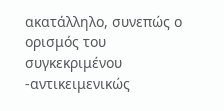ακατάλληλο, συνεπώς ο ορισμός του συγκεκριμένου -αντικειμενικώς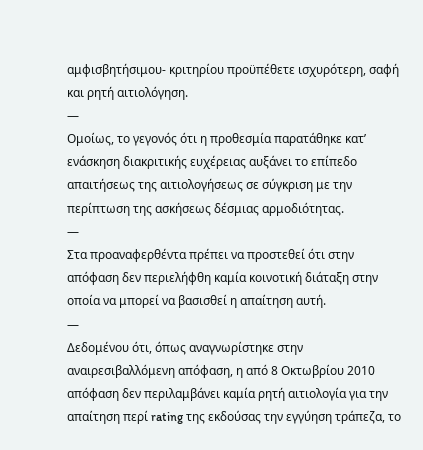αμφισβητήσιμου- κριτηρίου προϋπέθετε ισχυρότερη, σαφή και ρητή αιτιολόγηση.
—
Ομοίως, το γεγονός ότι η προθεσμία παρατάθηκε κατ’ ενάσκηση διακριτικής ευχέρειας αυξάνει το επίπεδο απαιτήσεως της αιτιολογήσεως σε σύγκριση με την περίπτωση της ασκήσεως δέσμιας αρμοδιότητας.
—
Στα προαναφερθέντα πρέπει να προστεθεί ότι στην απόφαση δεν περιελήφθη καμία κοινοτική διάταξη στην οποία να μπορεί να βασισθεί η απαίτηση αυτή.
—
Δεδομένου ότι, όπως αναγνωρίστηκε στην αναιρεσιβαλλόμενη απόφαση, η από 8 Οκτωβρίου 2010 απόφαση δεν περιλαμβάνει καμία ρητή αιτιολογία για την απαίτηση περί rating της εκδούσας την εγγύηση τράπεζα, το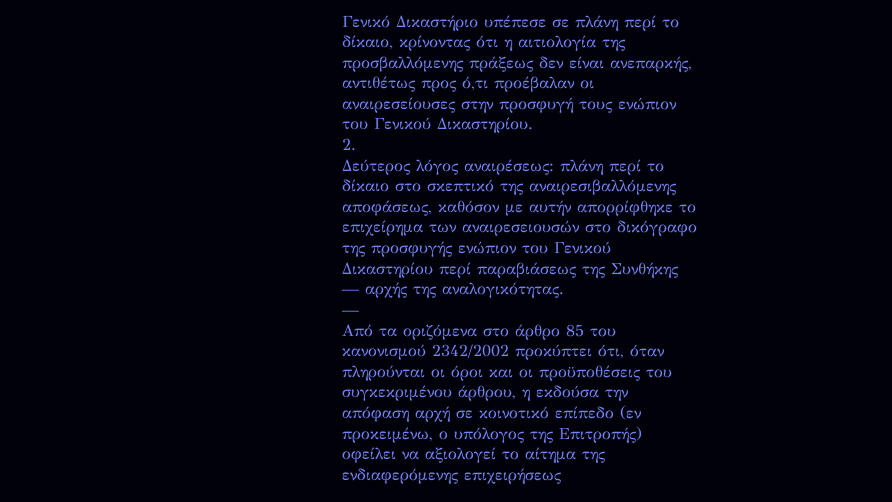Γενικό Δικαστήριο υπέπεσε σε πλάνη περί το δίκαιο, κρίνοντας ότι η αιτιολογία της προσβαλλόμενης πράξεως δεν είναι ανεπαρκής, αντιθέτως προς ό,τι προέβαλαν οι αναιρεσείουσες στην προσφυγή τους ενώπιον του Γενικού Δικαστηρίου.
2.
Δεύτερος λόγος αναιρέσεως: πλάνη περί το δίκαιο στο σκεπτικό της αναιρεσιβαλλόμενης αποφάσεως, καθόσον με αυτήν απορρίφθηκε το επιχείρημα των αναιρεσειουσών στο δικόγραφο της προσφυγής ενώπιον του Γενικού Δικαστηρίου περί παραβιάσεως της Συνθήκης — αρχής της αναλογικότητας.
—
Από τα οριζόμενα στο άρθρο 85 του κανονισμού 2342/2002 προκύπτει ότι, όταν πληρούνται οι όροι και οι προϋποθέσεις του συγκεκριμένου άρθρου, η εκδούσα την απόφαση αρχή σε κοινοτικό επίπεδο (εν προκειμένω, ο υπόλογος της Επιτροπής) οφείλει να αξιολογεί το αίτημα της ενδιαφερόμενης επιχειρήσεως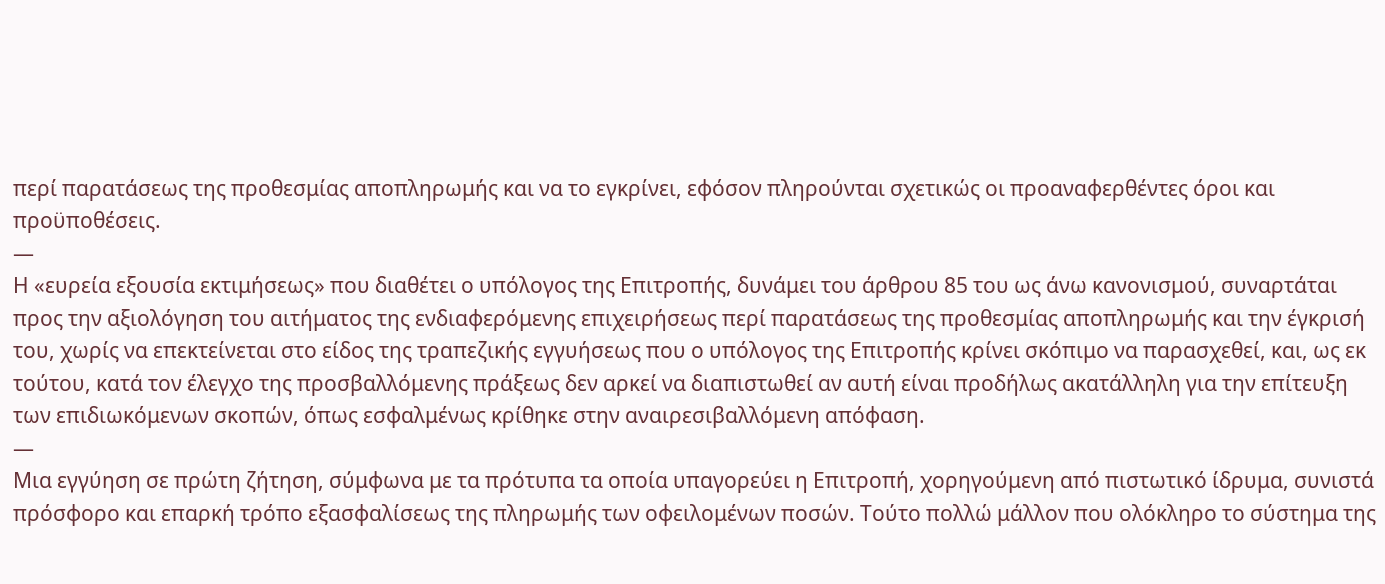περί παρατάσεως της προθεσμίας αποπληρωμής και να το εγκρίνει, εφόσον πληρούνται σχετικώς οι προαναφερθέντες όροι και προϋποθέσεις.
—
Η «ευρεία εξουσία εκτιμήσεως» που διαθέτει ο υπόλογος της Επιτροπής, δυνάμει του άρθρου 85 του ως άνω κανονισμού, συναρτάται προς την αξιολόγηση του αιτήματος της ενδιαφερόμενης επιχειρήσεως περί παρατάσεως της προθεσμίας αποπληρωμής και την έγκρισή του, χωρίς να επεκτείνεται στο είδος της τραπεζικής εγγυήσεως που ο υπόλογος της Επιτροπής κρίνει σκόπιμο να παρασχεθεί, και, ως εκ τούτου, κατά τον έλεγχο της προσβαλλόμενης πράξεως δεν αρκεί να διαπιστωθεί αν αυτή είναι προδήλως ακατάλληλη για την επίτευξη των επιδιωκόμενων σκοπών, όπως εσφαλμένως κρίθηκε στην αναιρεσιβαλλόμενη απόφαση.
—
Μια εγγύηση σε πρώτη ζήτηση, σύμφωνα με τα πρότυπα τα οποία υπαγορεύει η Επιτροπή, χορηγούμενη από πιστωτικό ίδρυμα, συνιστά πρόσφορο και επαρκή τρόπο εξασφαλίσεως της πληρωμής των οφειλομένων ποσών. Τούτο πολλώ μάλλον που ολόκληρο το σύστημα της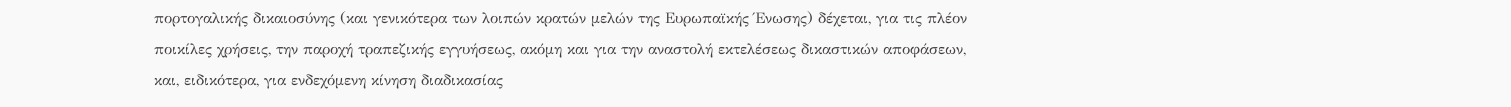πορτογαλικής δικαιοσύνης (και γενικότερα των λοιπών κρατών μελών της Ευρωπαϊκής Ένωσης) δέχεται, για τις πλέον ποικίλες χρήσεις, την παροχή τραπεζικής εγγυήσεως, ακόμη και για την αναστολή εκτελέσεως δικαστικών αποφάσεων, και, ειδικότερα, για ενδεχόμενη κίνηση διαδικασίας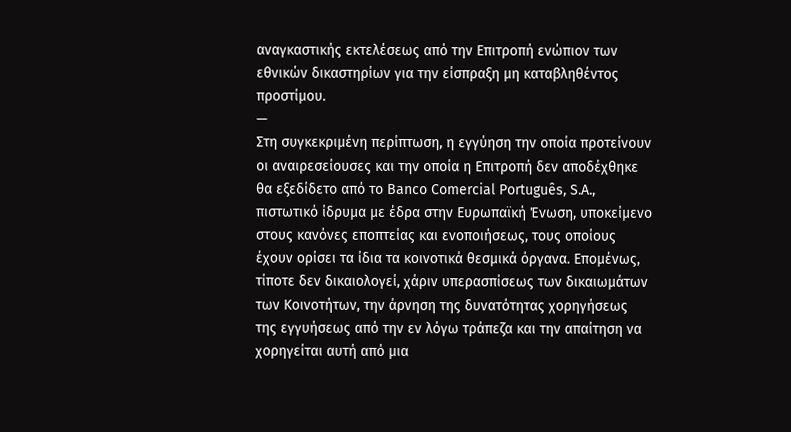αναγκαστικής εκτελέσεως από την Επιτροπή ενώπιον των εθνικών δικαστηρίων για την είσπραξη μη καταβληθέντος προστίμου.
—
Στη συγκεκριμένη περίπτωση, η εγγύηση την οποία προτείνουν οι αναιρεσείουσες και την οποία η Επιτροπή δεν αποδέχθηκε θα εξεδίδετο από το Banco Comercial Português, S.A., πιστωτικό ίδρυμα με έδρα στην Ευρωπαϊκή Ένωση, υποκείμενο στους κανόνες εποπτείας και ενοποιήσεως, τους οποίους έχουν ορίσει τα ίδια τα κοινοτικά θεσμικά όργανα. Επομένως, τίποτε δεν δικαιολογεί, χάριν υπερασπίσεως των δικαιωμάτων των Κοινοτήτων, την άρνηση της δυνατότητας χορηγήσεως της εγγυήσεως από την εν λόγω τράπεζα και την απαίτηση να χορηγείται αυτή από μια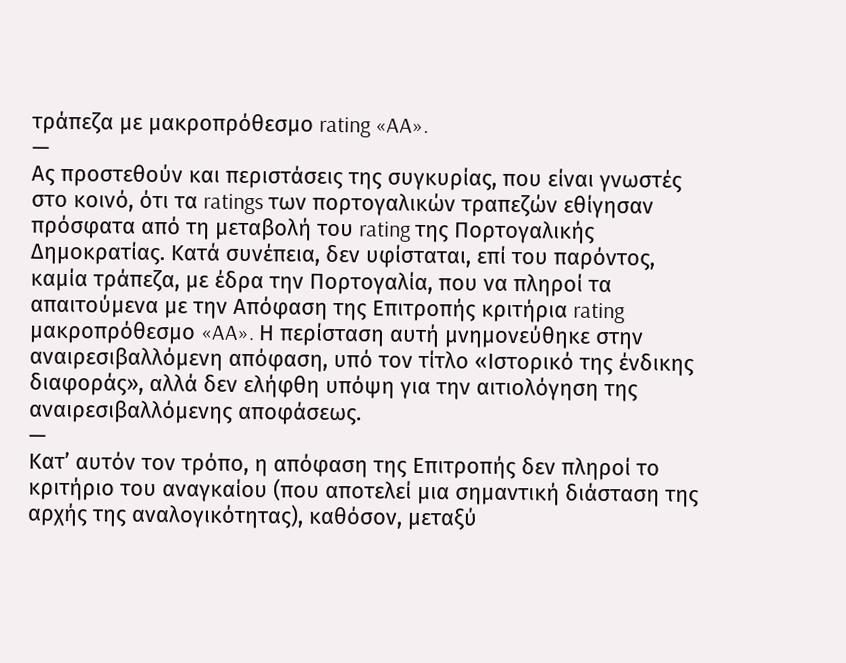τράπεζα με μακροπρόθεσμο rating «AA».
—
Ας προστεθούν και περιστάσεις της συγκυρίας, που είναι γνωστές στο κοινό, ότι τα ratings των πορτογαλικών τραπεζών εθίγησαν πρόσφατα από τη μεταβολή του rating της Πορτογαλικής Δημοκρατίας. Κατά συνέπεια, δεν υφίσταται, επί του παρόντος, καμία τράπεζα, με έδρα την Πορτογαλία, που να πληροί τα απαιτούμενα με την Απόφαση της Επιτροπής κριτήρια rating μακροπρόθεσμο «AA». Η περίσταση αυτή μνημονεύθηκε στην αναιρεσιβαλλόμενη απόφαση, υπό τον τίτλο «Ιστορικό της ένδικης διαφοράς», αλλά δεν ελήφθη υπόψη για την αιτιολόγηση της αναιρεσιβαλλόμενης αποφάσεως.
—
Κατ’ αυτόν τον τρόπο, η απόφαση της Επιτροπής δεν πληροί το κριτήριο του αναγκαίου (που αποτελεί μια σημαντική διάσταση της αρχής της αναλογικότητας), καθόσον, μεταξύ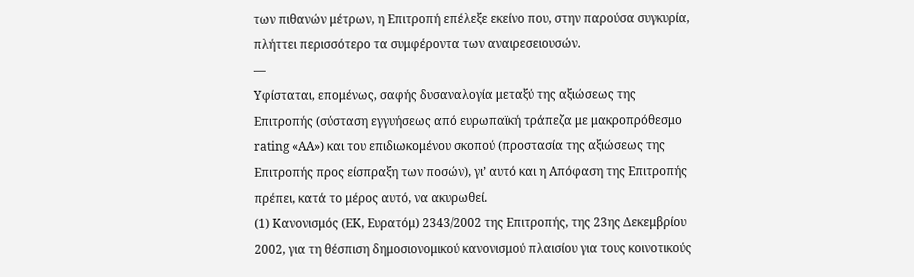των πιθανών μέτρων, η Επιτροπή επέλεξε εκείνο που, στην παρούσα συγκυρία, πλήττει περισσότερο τα συμφέροντα των αναιρεσειουσών.
—
Υφίσταται, επομένως, σαφής δυσαναλογία μεταξύ της αξιώσεως της Επιτροπής (σύσταση εγγυήσεως από ευρωπαϊκή τράπεζα με μακροπρόθεσμο rating «AA») και του επιδιωκομένου σκοπού (προστασία της αξιώσεως της Επιτροπής προς είσπραξη των ποσών), γι’ αυτό και η Απόφαση της Επιτροπής πρέπει, κατά το μέρος αυτό, να ακυρωθεί.
(1) Κανονισμός (ΕΚ, Ευρατόμ) 2343/2002 της Επιτροπής, της 23ης Δεκεμβρίου 2002, για τη θέσπιση δημοσιονομικού κανονισμού πλαισίου για τους κοινοτικούς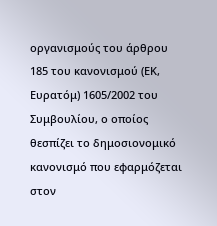οργανισμούς του άρθρου 185 του κανονισμού (ΕΚ, Ευρατόμ) 1605/2002 του Συμβουλίου, ο οποίος θεσπίζει το δημοσιονομικό κανονισμό που εφαρμόζεται στον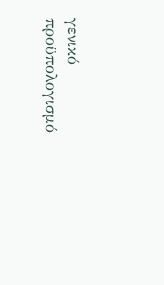γενικό προϋπολογισμό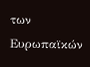των Ευρωπαϊκών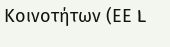Κοινοτήτων (ΕΕ L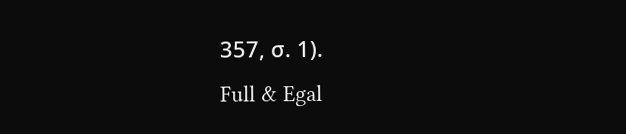357, σ. 1).
Full & Egal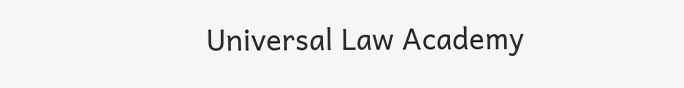Universal Law Academy